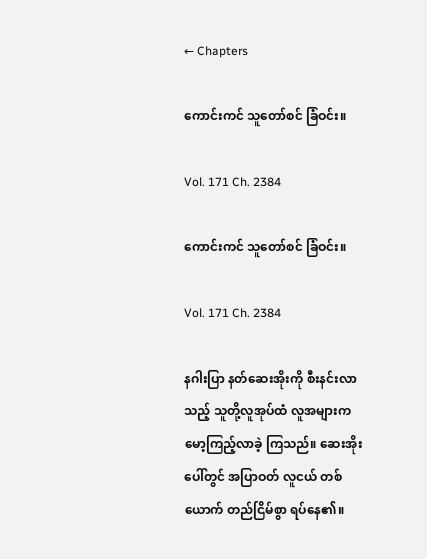← Chapters

ကောင်းကင် သူတော်စင် ခြံဝင်း။

Vol. 171 Ch. 2384

ကောင်းကင် သူတော်စင် ခြံဝင်း။

Vol. 171 Ch. 2384

နဂါးပြာ နတ်ဆေးအိုးကို စီးနင်းလာသည့် သူတို့လူအုပ်ထံ လူအများက မော့ကြည့်လာခဲ့ ကြသည်။ ဆေးအိုးပေါ်တွင် အပြာဝတ် လူငယ် တစ်ယောက် တည်ငြိမ်စွာ ရပ်နေ၏။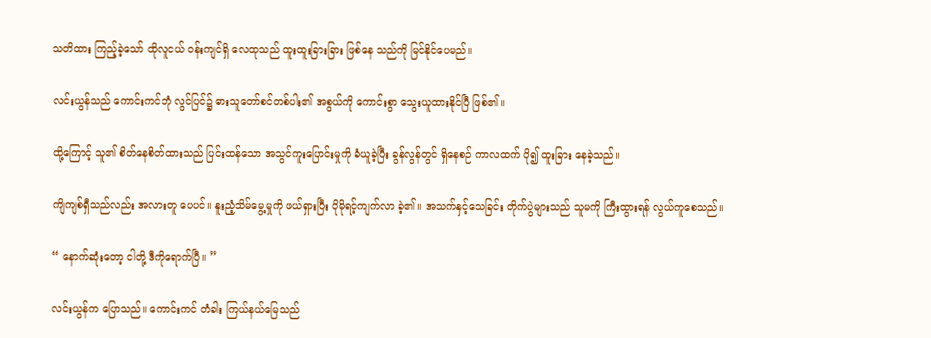သတိထား ကြည့်ခဲ့သော် ထိုလူငယ် ဝန်းကျင်ရှိ လေထုသည် ထူးထူးခြားခြား ဖြစ်နေ သည်ကို မြင်နိုင်ပေမည်။

လင်းယွန်သည် ကောင်းကင်ဘုံ လွင်ပြင်၌ ဓားသူတော်စင်တစ်ပါး၏ အစွယ်ကို ကောင်းစွာ သွေးယူထားနိုင်ပြီ ဖြစ်၏။

ထို့ကြောင့် သူ၏ စိတ်နေစိတ်ထားသည် ပြင်းထန်သော အသွင်ကူးပြောင်းမှုကို ခံယူခဲ့ပြီး ခွန်လွန်တွင် ရှိနေစဉ် ကာလထက် ပို၍ ထူးခြား နေခဲ့သည်။

ကျိကျစ်ရှီသည်လည်း အလားတူ ပေပင်။ နူးညံ့သိမ်မွေ့မှုကို ဖယ်ရှားပြီး ပိုမိုရင့်ကျက်လာ ခဲ့၏။ အသက်နှင့်သေခြင်း တိုက်ပွဲများသည် သူမကို ကြီးထွားရန် လွယ်ကူစေသည်။

“ နောက်ဆုံးတော့ ငါတို့ ဒီကိုရောက်ပြီ။ ”

လင်းယွန်က ပြောသည်။ ကောင်းကင် တံခါး ကြယ်နယ်မြေသည်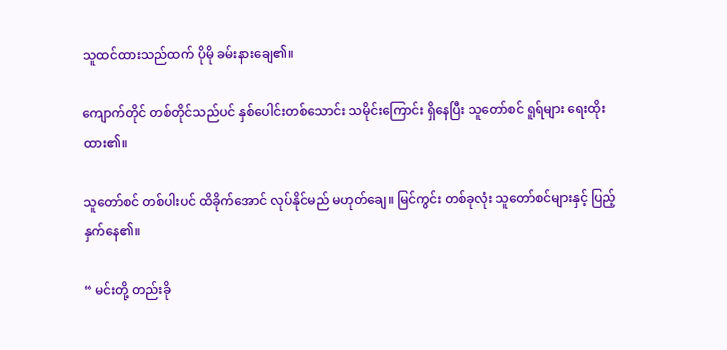သူထင်ထားသည်ထက် ပိုမို ခမ်းနားချေ၏။

ကျောက်တိုင် တစ်တိုင်သည်ပင် နှစ်ပေါင်းတစ်သောင်း သမိုင်းကြောင်း ရှိနေပြီး သူတော်စင် ရူရ်များ ရေးထိုးထား၏။

သူတော်စင် တစ်ပါးပင် ထိခိုက်အောင် လုပ်နိုင်မည် မဟုတ်ချေ။ မြင်ကွင်း တစ်ခုလုံး သူတော်စင်များနှင့် ပြည့်နှက်နေ၏။

“ မင်းတို့ တည်းခို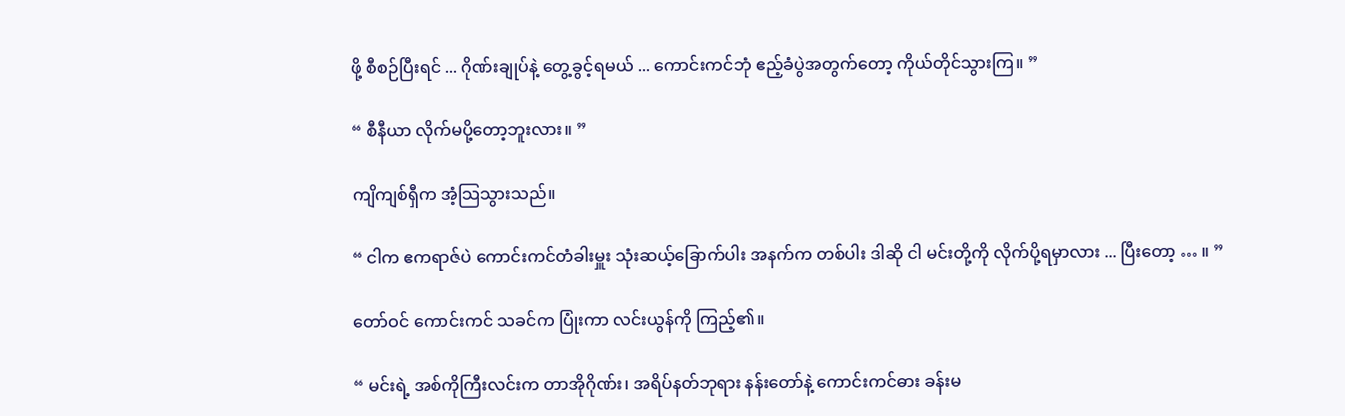ဖို့ စီစဉ်ပြီးရင် ... ဂိုဏ်းချုပ်နဲ့ တွေ့ခွင့်ရမယ် ... ကောင်းကင်ဘုံ ဧည့်ခံပွဲအတွက်တော့ ကိုယ်တိုင်သွားကြ။ ”

“ စီနီယာ လိုက်မပို့တော့ဘူးလား။ ”

ကျိကျစ်ရှီက အံ့သြသွားသည်။

“ ငါက ဧကရာဇ်ပဲ ကောင်းကင်တံခါးမှူး သုံးဆယ့်ခြောက်ပါး အနက်က တစ်ပါး ဒါဆို ငါ မင်းတို့ကို လိုက်ပို့ရမှာလား ... ပြီးတော့ … ။ ”

တော်ဝင် ကောင်းကင် သခင်က ပြုံးကာ လင်းယွန်ကို ကြည့်၏။

“ မင်းရဲ့ အစ်ကိုကြီးလင်းက တာအိုဂိုဏ်း၊ အရိပ်နတ်ဘုရား နန်းတော်နဲ့ ကောင်းကင်ဓား ခန်းမ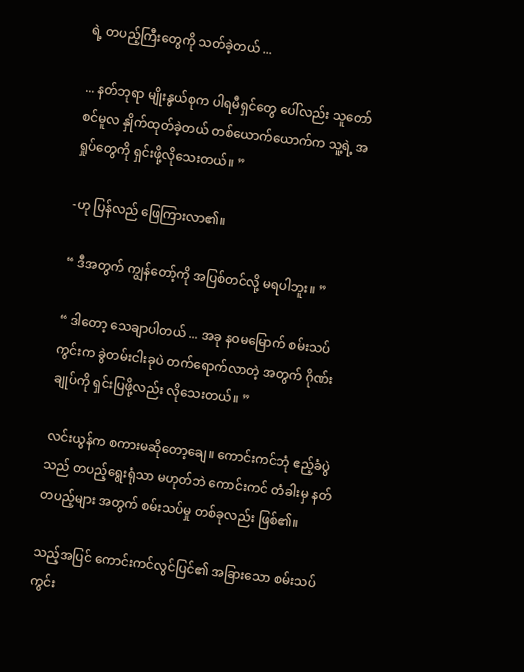ရဲ့ တပည့်ကြီးတွေကို သတ်ခဲ့တယ် ...

... နတ်ဘုရာ မျိုးနွယ်စုက ပါရမီရှင်တွေ ပေါ်လည်း သူတော်စင်မူလ နှိုက်ထုတ်ခဲ့တယ် တစ်ယောက်ယောက်က သူ့ရဲ့ အရှုပ်တွေကို ရှင်းဖို့လိုသေးတယ်။ ”

-ဟု ပြန်လည် ဖြေကြားလာ၏။

“ ဒီအတွက် ကျွန်တော့်ကို အပြစ်တင်လို့ မရပါဘူး။ ”

“ ဒါတော့ သေချာပါတယ် ... အခု နဝမမြောက် စမ်းသပ်ကွင်းက ခွဲတမ်းငါးခုပဲ တက်ရောက်လာတဲ့ အတွက် ဂိုဏ်းချုပ်ကို ရှင်းပြဖို့လည်း လိုသေးတယ်။ ”

လင်းယွန်က စကားမဆိုတော့ချေ။ ကောင်းကင်ဘုံ ဧည့်ခံပွဲသည် တပည့်ရွေးရုံသာ မဟုတ်ဘဲ ကောင်းကင် တံခါးမှ နတ်တပည့်များ အတွက် စမ်းသပ်မှု တစ်ခုလည်း ဖြစ်၏။

သည့်အပြင် ကောင်းကင်လွင်ပြင်၏ အခြားသော စမ်းသပ်ကွင်း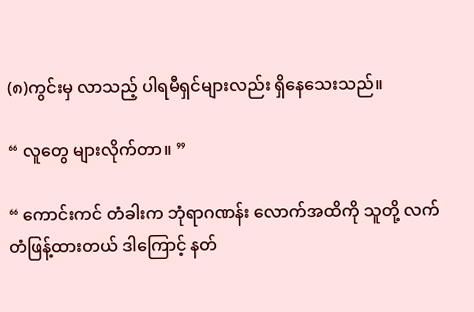(၈)ကွင်းမှ လာသည့် ပါရမီရှင်များလည်း ရှိနေသေးသည်။

“ လူတွေ များလိုက်တာ။ ”

“ ကောင်းကင် တံခါးက ဘုံရာဂဏန်း လောက်အထိကို သူတို့ လက်တံဖြန့်ထားတယ် ဒါကြောင့် နတ်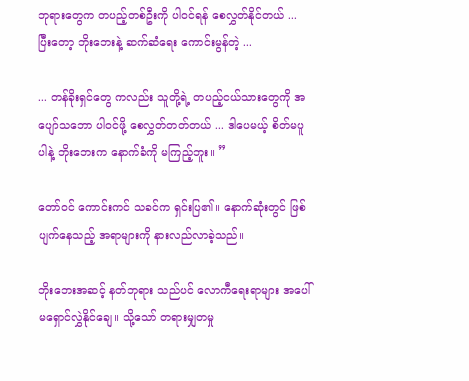ဘုရားတွေက တပည့်တစ်ဦးကို ပါဝင်ရန် စေလွှတ်နိုင်တယ် ... ပြီးတော့ ဘိုးဘေးနဲ့ ဆက်ဆံရေး ကောင်းမွန်တဲ့ ...

... တန်ခိုးရှင်တွေ ကလည်း သူတို့ရဲ့ တပည့်ငယ်သားတွေကို အပျော်သဘော ပါဝင်ဖို့ စေလွှတ်တတ်တယ် ... ဒါပေမယ့် စိတ်မပူပါနဲ့ ဘိုးဘေးက နောက်ခံကို မကြည့်ဘူး။ ”

တော်ဝင် ကောင်းကင် သခင်က ရှင်းပြ၏။ နောက်ဆုံးတွင် ဖြစ်ပျက်နေသည့် အရာများကို နားလည်လာခဲ့သည်။

ဘိုးဘေးအဆင့် နတ်ဘုရား သည်ပင် လောကီရေးရာများ အပေါ် မရှောင်လွှဲနိုင်ချေ။ သို့သော် တရားမျှတမှု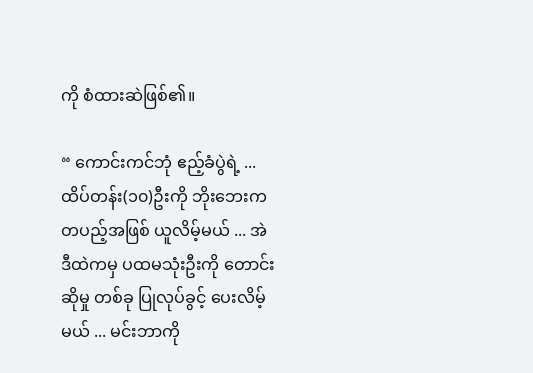ကို စံထားဆဲဖြစ်၏။

“ ကောင်းကင်ဘုံ ဧည့်ခံပွဲရဲ့ ... ထိပ်တန်း(၁၀)ဦးကို ဘိုးဘေးက တပည့်အဖြစ် ယူလိမ့်မယ် ... အဲဒီထဲကမှ ပထမသုံးဦးကို တောင်းဆိုမှု တစ်ခု ပြုလုပ်ခွင့် ပေးလိမ့်မယ် ... မင်းဘာကို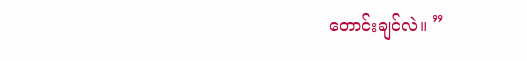တောင်းချင်လဲ။ ”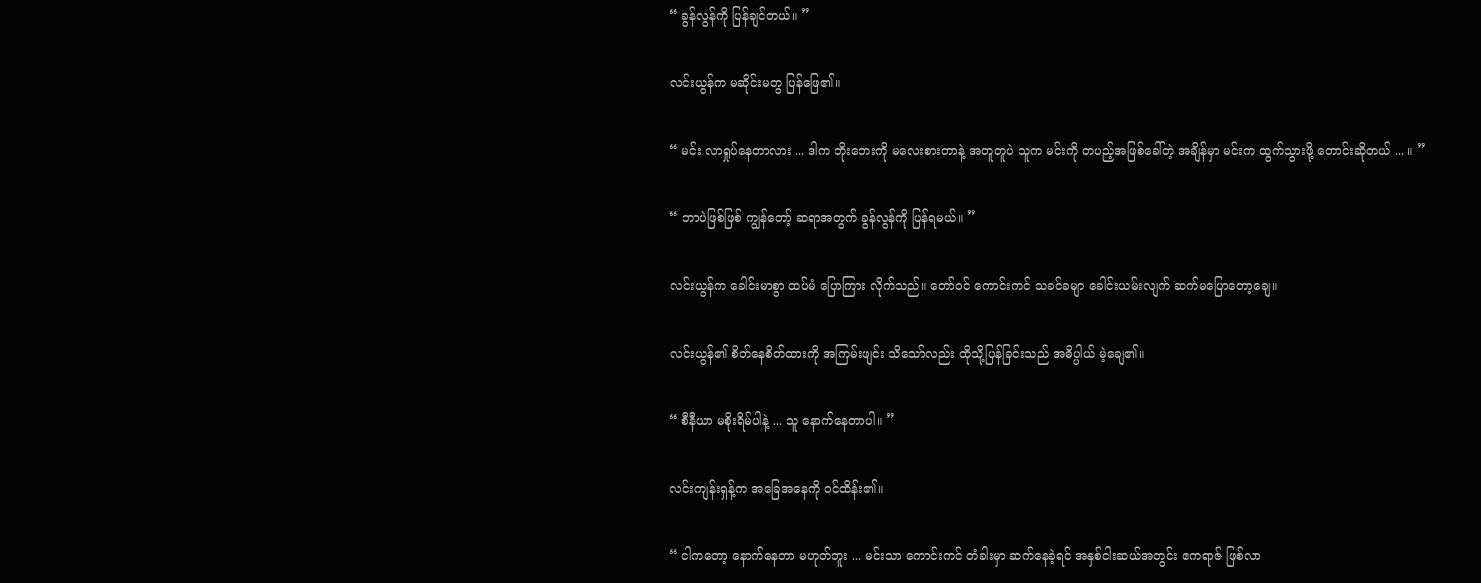“ ခွန်လွန်ကို ပြန်ချင်တယ်။ ”

လင်းယွန်က မဆိုင်းမတွ ပြန်ဖြေ၏။

“ မင်း လာရှုပ်နေတာလား ... ဒါက ဘိုးဘေးကို မလေးစားတာနဲ့ အတူတူပဲ သူက မင်းကို တပည့်အဖြစ်ခေါ်တဲ့ အချိန်မှာ မင်းက ထွက်သွားဖို့ တောင်းဆိုတယ် ... ။ ”

“ ဘာပဲဖြစ်ဖြစ် ကျွန်တော့် ဆရာအတွက် ခွန်လွန်ကို ပြန်ရမယ်။ ”

လင်းယွန်က ခေါင်းမာစွာ ထပ်မံ ပြောကြား လိုက်သည်။ တော်ဝင် ကောင်းကင် သခင်ခမျာ ခေါင်းယမ်းလျက် ဆက်မပြောတော့ချေ။

လင်းယွန်၏ စိတ်နေစိတ်ထားကို အကြမ်းဖျင်း သိသော်လည်း ထိုသို့ပြန်ခြင်းသည် အဓိပ္ပါယ် မဲ့ချေ၏။

“ စီနီယာ မစိုးရိမ်ပါနဲ့ ... သူ နောက်နေတာပါ။ ”

လင်းကျန်းရှန့်က အခြေအနေကို ဝင်ထိန်း၏။

“ ငါကတော့ နောက်နေတာ မဟုတ်ဘူး ... မင်းသာ ကောင်းကင် တံခါးမှာ ဆက်နေခဲ့ရင် အနှစ်ငါးဆယ်အတွင်း ဧကရာဇ် ဖြစ်လာ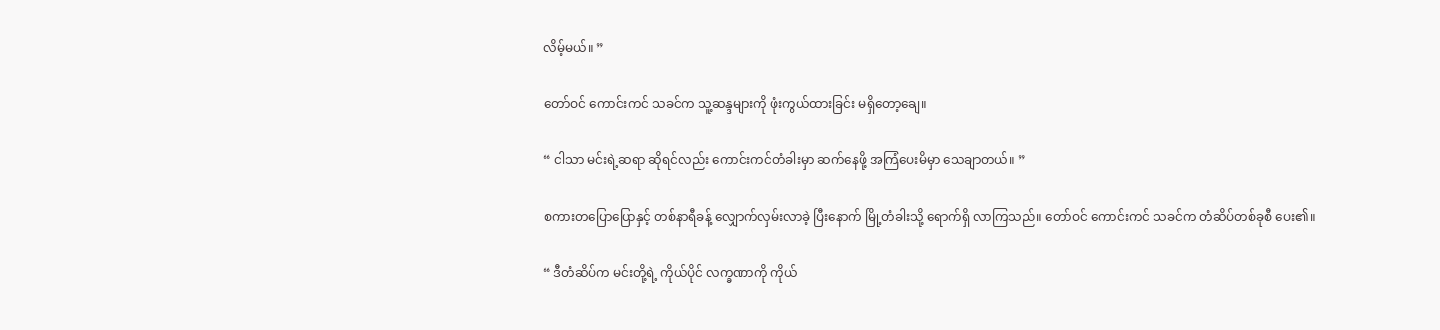လိမ့်မယ်။ ”

တော်ဝင် ကောင်းကင် သခင်က သူ့ဆန္ဒများကို ဖုံးကွယ်ထားခြင်း မရှိတော့ချေ။

“ ငါသာ မင်းရဲ့ဆရာ ဆိုရင်လည်း ကောင်းကင်တံခါးမှာ ဆက်နေဖို့ အကြံပေးမိမှာ သေချာတယ်။ ”

စကားတပြောပြောနှင့် တစ်နာရီခန့် လျှောက်လှမ်းလာခဲ့ ပြီးနောက် မြို့တံခါးသို့ ရောက်ရှိ လာကြသည်။ တော်ဝင် ကောင်းကင် သခင်က တံဆိပ်တစ်ခုစီ ပေး၏။

“ ဒီတံဆိပ်က မင်းတို့ရဲ့ ကိုယ်ပိုင် လက္ခဏာကို ကိုယ်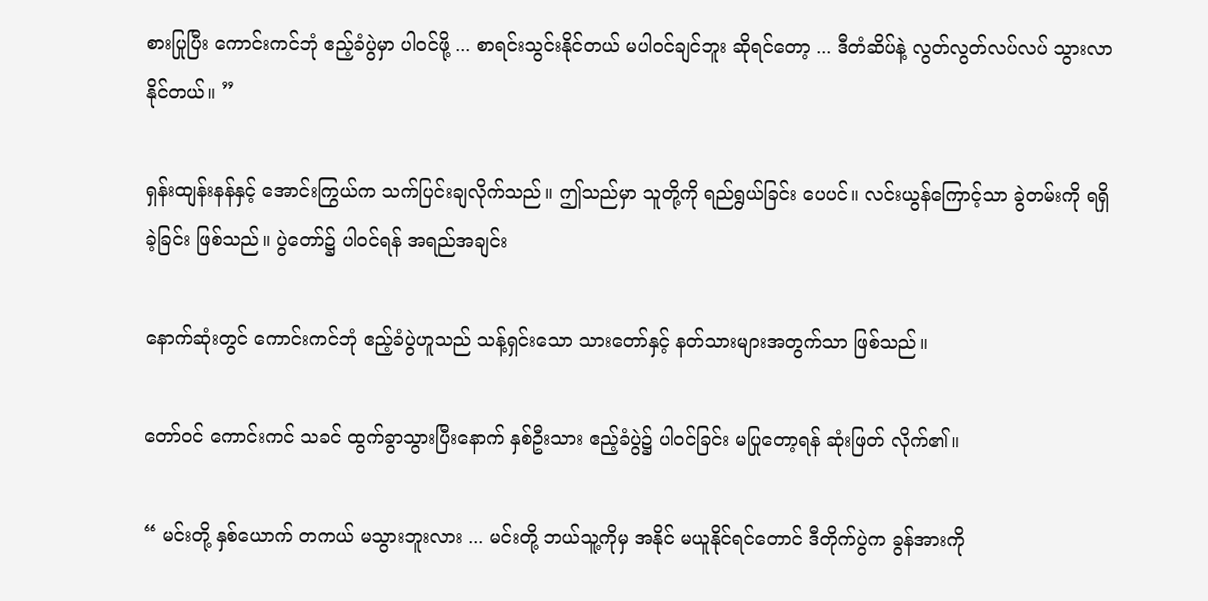စားပြုပြီး ကောင်းကင်ဘုံ ဧည့်ခံပွဲမှာ ပါဝင်ဖို့ ... စာရင်းသွင်းနိုင်တယ် မပါဝင်ချင်ဘူး ဆိုရင်တော့ ... ဒီတံဆိပ်နဲ့ လွတ်လွတ်လပ်လပ် သွားလာနိုင်တယ်။ ”

ရှန်းထျန်းနန်နှင့် အောင်းကြွယ်က သက်ပြင်းချလိုက်သည်။ ဤသည်မှာ သူတို့ကို ရည်ရွယ်ခြင်း ပေပင်။ လင်းယွန်ကြောင့်သာ ခွဲတမ်းကို ရရှိခဲ့ခြင်း ဖြစ်သည်။ ပွဲတော်၌ ပါဝင်ရန် အရည်အချင်း

နောက်ဆုံးတွင် ကောင်းကင်ဘုံ ဧည့်ခံပွဲဟူသည် သန့်ရှင်းသော သားတော်နှင့် နတ်သားများအတွက်သာ ဖြစ်သည်။

တော်ဝင် ကောင်းကင် သခင် ထွက်ခွာသွားပြီးနောက် နှစ်ဦးသား ဧည့်ခံပွဲ၌ ပါဝင်ခြင်း မပြုတော့ရန် ဆုံးဖြတ် လိုက်၏။

“ မင်းတို့ နှစ်ယောက် တကယ် မသွားဘူးလား ... မင်းတို့ ဘယ်သူ့ကိုမှ အနိုင် မယူနိုင်ရင်တောင် ဒီတိုက်ပွဲက ခွန်အားကို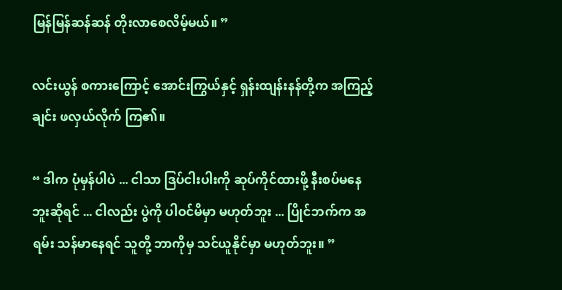မြန်မြန်ဆန်ဆန် တိုးလာစေလိမ့်မယ်။ ”

လင်းယွန် စကားကြောင့် အောင်းကြွယ်နှင့် ရှန်းထျန်းနန်တို့က အကြည့်ချင်း ဖလှယ်လိုက် ကြ၏။

“ ဒါက ပုံမှန်ပါပဲ ... ငါသာ ဒြပ်ငါးပါးကို ဆုပ်ကိုင်ထားဖို့ နီးစပ်မနေဘူးဆိုရင် ... ငါလည်း ပွဲကို ပါဝင်မိမှာ မဟုတ်ဘူး ... ပြိုင်ဘက်က အရမ်း သန်မာနေရင် သူတို့ ဘာကိုမှ သင်ယူနိုင်မှာ မဟုတ်ဘူး။ ”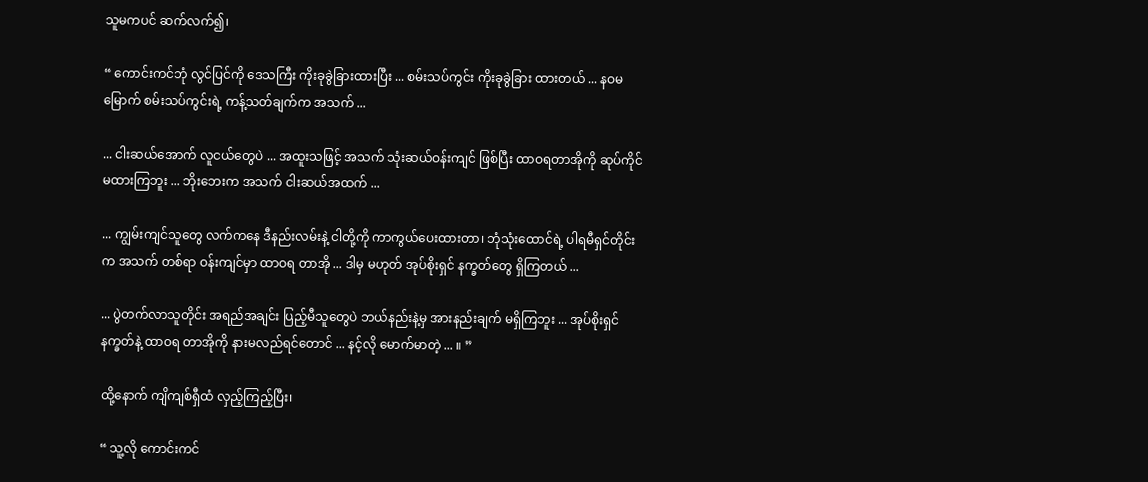သူမကပင် ဆက်လက်၍၊

“ ကောင်းကင်ဘုံ လွင်ပြင်ကို ဒေသကြီး ကိုးခုခွဲခြားထားပြီး ... စမ်းသပ်ကွင်း ကိုးခုခွဲခြား ထားတယ် ... နဝမမြောက် စမ်းသပ်ကွင်းရဲ့ ကန့်သတ်ချက်က အသက် ...

... ငါးဆယ်အောက် လူငယ်တွေပဲ ... အထူးသဖြင့် အသက် သုံးဆယ်ဝန်းကျင် ဖြစ်ပြီး ထာဝရတာအိုကို ဆုပ်ကိုင် မထားကြဘူး ... ဘိုးဘေးက အသက် ငါးဆယ်အထက် ...

... ကျွမ်းကျင်သူတွေ လက်ကနေ ဒီနည်းလမ်းနဲ့ ငါတို့ကို ကာကွယ်ပေးထားတာ၊ ဘုံသုံးထောင်ရဲ့ ပါရမီရှင်တိုင်းက အသက် တစ်ရာ ဝန်းကျင်မှာ ထာဝရ တာအို ... ဒါမှ မဟုတ် အုပ်စိုးရှင် နက္ခတ်တွေ ရှိကြတယ် ...

... ပွဲတက်လာသူတိုင်း အရည်အချင်း ပြည့်မီသူတွေပဲ ဘယ်နည်းနဲ့မှ အားနည်းချက် မရှိကြဘူး ... အုပ်စိုးရှင် နက္ခတ်နဲ့ ထာဝရ တာအိုကို နားမလည်ရင်တောင် ... နင့်လို မောက်မာတဲ့ ... ။ ”

ထို့နောက် ကျိကျစ်ရှီထံ လှည့်ကြည့်ပြီး၊

“ သူ့လို ကောင်းကင်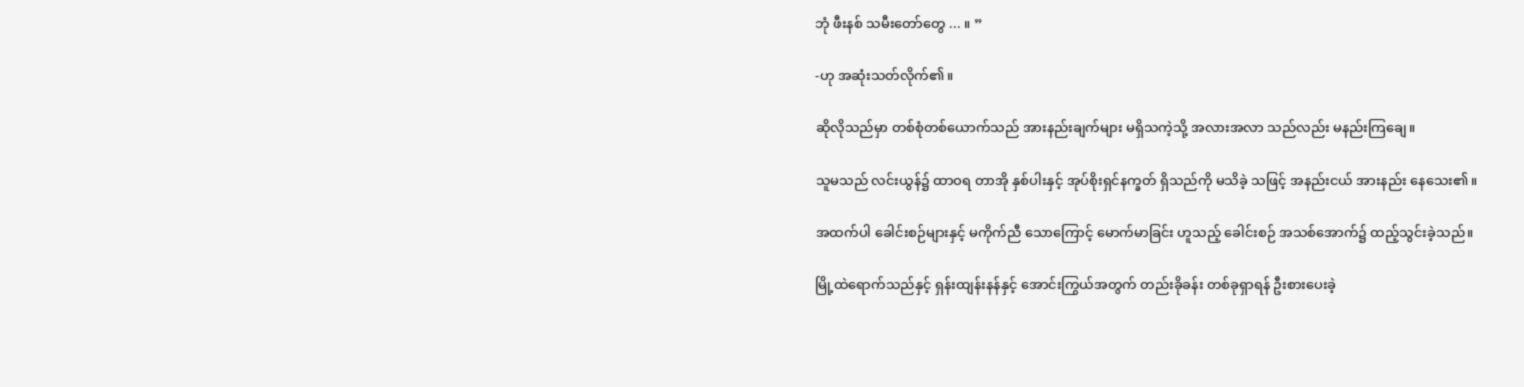ဘုံ ဖီးနစ် သမီးတော်တွေ ... ။ ”

-ဟု အဆုံးသတ်လိုက်၏။

ဆိုလိုသည်မှာ တစ်စုံတစ်ယောက်သည် အားနည်းချက်များ မရှိသကဲ့သို့ အလားအလာ သည်လည်း မနည်းကြချေ။

သူမသည် လင်းယွန်၌ ထာဝရ တာအို နှစ်ပါးနှင့် အုပ်စိုးရှင်နက္ခတ် ရှိသည်ကို မသိခဲ့ သဖြင့် အနည်းငယ် အားနည်း နေသေး၏။

အထက်ပါ ခေါင်းစဉ်များနှင့် မကိုက်ညီ သောကြောင့် မောက်မာခြင်း ဟူသည့် ခေါင်းစဉ် အသစ်အောက်၌ ထည့်သွင်းခဲ့သည်။

မြို့ထဲရောက်သည်နှင့် ရှန်းထျန်းနန်နှင့် အောင်းကြွယ်အတွက် တည်းခိုခန်း တစ်ခုရှာရန် ဦးစားပေးခဲ့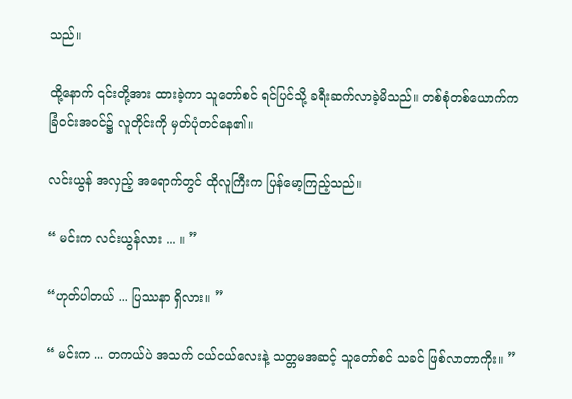သည်။

ထို့နောက် ၎င်းတို့အား ထားခဲ့ကာ သူတော်စင် ရင်ပြင်သို့ ခရီးဆက်လာခဲ့မိသည်။ တစ်စုံတစ်ယောက်က ခြံဝင်းအဝင်၌ လူတိုင်းကို မှတ်ပုံတင်နေ၏။

လင်းယွန် အလှည့် အရောက်တွင် ထိုလူကြီးက ပြန်မော့ကြည့်သည်။

“ မင်းက လင်းယွန်လား ... ။ ”

“ဟုတ်ပါတယ် ... ပြဿနာ ရှိလား။ ”

“ မင်းက ... တကယ်ပဲ အသက် ငယ်ငယ်လေးနဲ့ သတ္တမအဆင့် သူတော်စင် သခင် ဖြစ်လာတာကိုး။ ”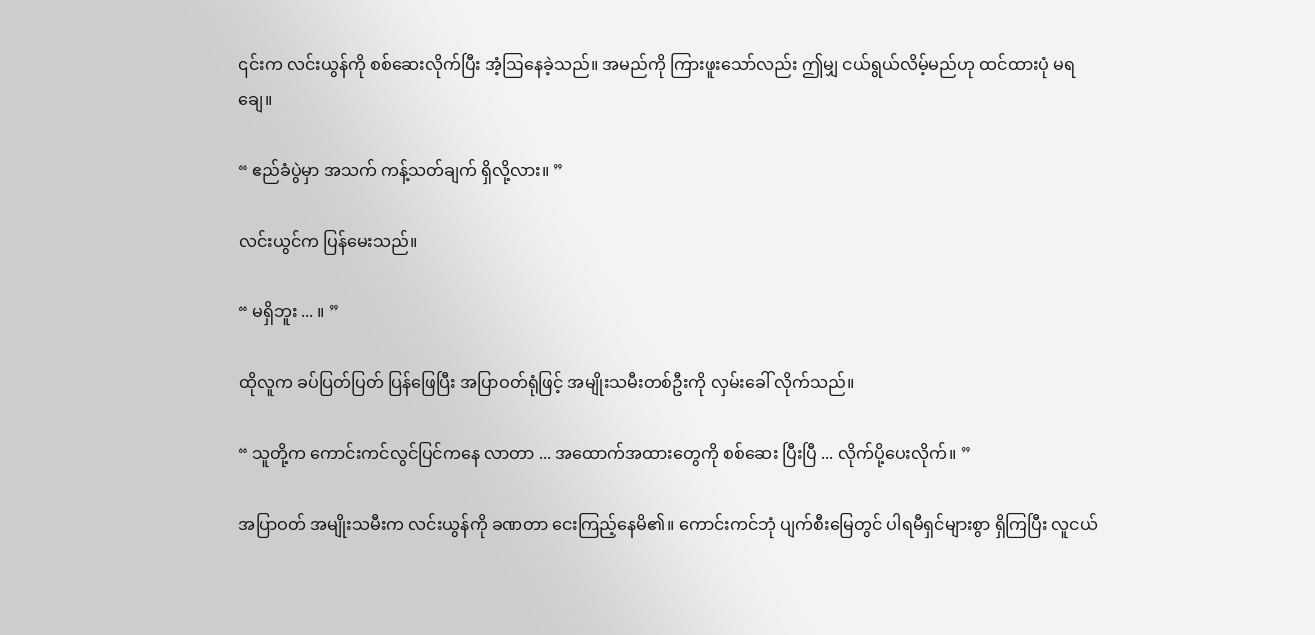၎င်းက လင်းယွန်ကို စစ်ဆေးလိုက်ပြီး အံ့ဩနေခဲ့သည်။ အမည်ကို ကြားဖူးသော်လည်း ဤမျှ ငယ်ရွယ်လိမ့်မည်ဟု ထင်ထားပုံ မရချေ။

“ ဧည်ခံပွဲမှာ အသက် ကန့်သတ်ချက် ရှိလို့လား။ ”

လင်းယွင်က ပြန်မေးသည်။

“ မရှိဘူး ... ။ ”

ထိုလူက ခပ်ပြတ်ပြတ် ပြန်ဖြေပြီး အပြာဝတ်ရုံဖြင့် အမျိုးသမီးတစ်ဦးကို လှမ်းခေါ် လိုက်သည်။

“ သူတို့က ကောင်းကင်လွင်ပြင်ကနေ လာတာ ... အထောက်အထားတွေကို စစ်ဆေး ပြီးပြီ ... လိုက်ပို့ပေးလိုက်။ ”

အပြာဝတ် အမျိုးသမီးက လင်းယွန်ကို ခဏတာ ငေးကြည့်နေမိ၏။ ကောင်းကင်ဘုံ ပျက်စီးမြေတွင် ပါရမီရှင်များစွာ ရှိကြပြီး လူငယ်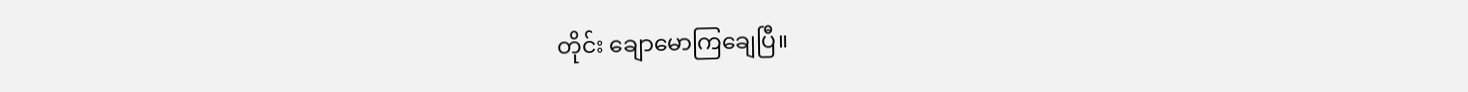တိုင်း ချောမောကြချေပြီ။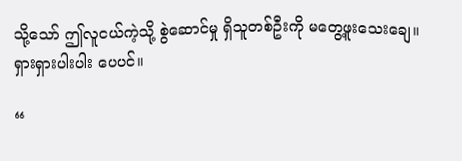သို့သော် ဤလူငယ်ကဲ့သို့ စွဲဆောင်မှု ရှိသူတစ်ဦးကို မတွေ့ဖူးသေးချေ။ ရှားရှားပါးပါး ပေပင်။

“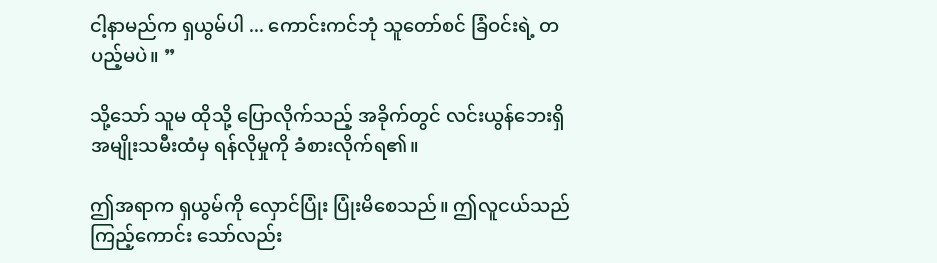ငါ့နာမည်က ရှယွမ်ပါ ... ကောင်းကင်ဘုံ သူတော်စင် ခြံဝင်းရဲ့ တပည့်မပဲ။ ”

သို့သော် သူမ ထိုသို့ ပြောလိုက်သည့် အခိုက်တွင် လင်းယွန်ဘေးရှိ အမျိုးသမီးထံမှ ရန်လိုမှုကို ခံစားလိုက်ရ၏။

ဤအရာက ရှယွမ်ကို လှောင်ပြုံး ပြုံးမိစေသည်။ ဤလူငယ်သည် ကြည့်ကောင်း သော်လည်း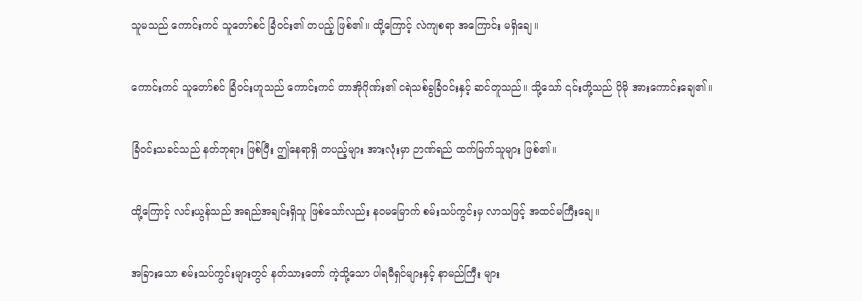သူမသည် ကောင်းကင် သူတော်စင် ခြံဝင်း၏ တပည့် ဖြစ်၏။ ထို့ကြောင့် လဲကျစရာ အကြောင်း မရှိချေ။

ကောင်းကင် သူတော်စင် ခြံဝင်းဟူသည် ကောင်းကင် တာအိုဂိုဏ်း၏ ငရဲသစ်ခွခြံဝင်းနှင့် ဆင်တူသည်။ သို့သော် ၎င်းတို့သည် ပိုမို အားကောင်းချေ၏။

ခြံဝင်းသခင်သည် နတ်ဘုရား ဖြစ်ပြီး ဤနေရာရှိ တပည့်များ အားလုံးမှာ ဉာဏ်ရည် ထက်မြက်သူများ ဖြစ်၏။

ထို့ကြောင့် လင်းယွန်သည် အရည်အချင်းရှိသူ ဖြစ်သော်လည်း နဝမမြောက် စမ်းသပ်ကွင်းမှ လာသဖြင့် အထင်မကြီးချေ။

အခြားသော စမ်းသပ်ကွင်းများတွင် နတ်သားတော် ကဲ့သို့သော ပါရမီရှင်များနှင့် နာမည်ကြီး များ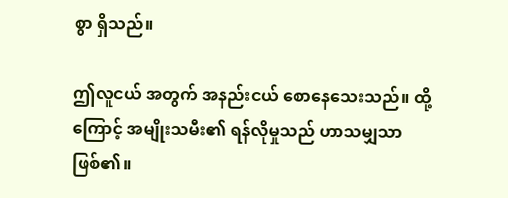စွာ ရှိသည်။

ဤလူငယ် အတွက် အနည်းငယ် စောနေသေးသည်။ ထို့ကြောင့် အမျိုးသမီး၏ ရန်လိုမှုသည် ဟာသမျှသာ ဖြစ်၏။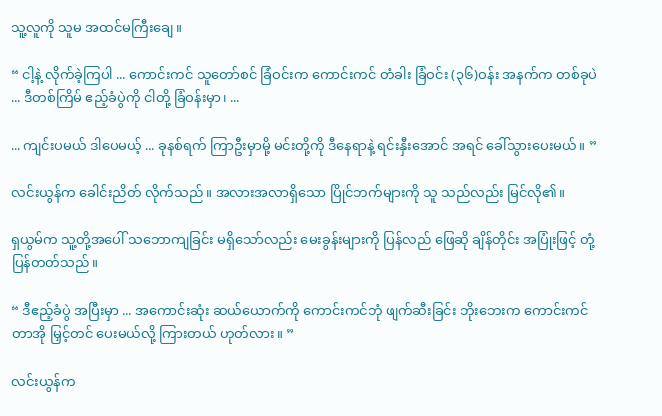သူ့လူကို သူမ အထင်မကြီးချေ။

“ ငါ့နဲ့ လိုက်ခဲ့ကြပါ ... ကောင်းကင် သူတော်စင် ခြံဝင်းက ကောင်းကင် တံခါး ခြံဝင်း (၃၆)ဝန်း အနက်က တစ်ခုပဲ ... ဒီတစ်ကြိမ် ဧည့်ခံပွဲကို ငါတို့ ခြံဝန်းမှာ၊ ...

... ကျင်းပမယ် ဒါပေမယ့် ... ခုနစ်ရက် ကြာဦးမှာမို့ မင်းတို့ကို ဒီနေရာနဲ့ ရင်းနှီးအောင် အရင် ခေါ်သွားပေးမယ်။ ”

လင်းယွန်က ခေါင်းညိတ် လိုက်သည်။ အလားအလာရှိသော ပြိုင်ဘက်များကို သူ သည်လည်း မြင်လို၏။

ရှယွမ်က သူ့တို့အပေါ် သဘောကျခြင်း မရှိသော်လည်း မေးခွန်းများကို ပြန်လည် ဖြေဆို ချိန်တိုင်း အပြုံးဖြင့် တုံ့ပြန်တတ်သည်။

“ ဒီဧည့်ခံပွဲ အပြီးမှာ ... အကောင်းဆုံး ဆယ်ယောက်ကို ကောင်းကင်ဘုံ ဖျက်ဆီးခြင်း ဘိုးဘေးက ကောင်းကင်တာအို မြှင့်တင် ပေးမယ်လို့ ကြားတယ် ဟုတ်လား။ ”

လင်းယွန်က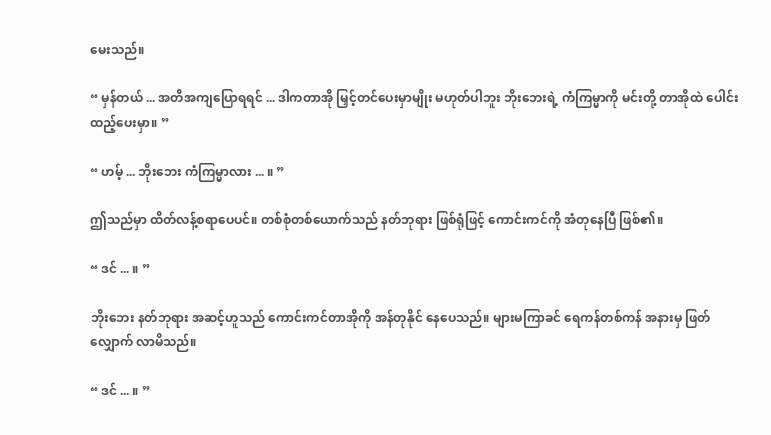မေးသည်။

“ မှန်တယ် ... အတိအကျပြောရရင် ... ဒါကတာအို မြှင့်တင်ပေးမှာမျိုး မဟုတ်ပါဘူး ဘိုးဘေးရဲ့ ကံကြမ္မာကို မင်းတို့ တာအိုထဲ ပေါင်းထည့်ပေးမှာ။ ”

“ ဟမ့် ... ဘိုးဘေး ကံကြမ္မာလား ... ။ ”

ဤသည်မှာ ထိတ်လန့်စရာပေပင်။ တစ်စုံတစ်ယောက်သည် နတ်ဘုရား ဖြစ်ရုံဖြင့် ကောင်းကင်ကို အံတုနေပြီ ဖြစ်၏။

“ ဒင် ... ။ ”

ဘိုးဘေး နတ်ဘုရား အဆင့်ဟူသည် ကောင်းကင်တာအိုကို အန်တုနိုင် နေပေသည်။ များမကြာခင် ရေကန်တစ်ကန် အနားမှ ဖြတ်လျှောက် လာမိသည်။

“ ဒင် ... ။ ”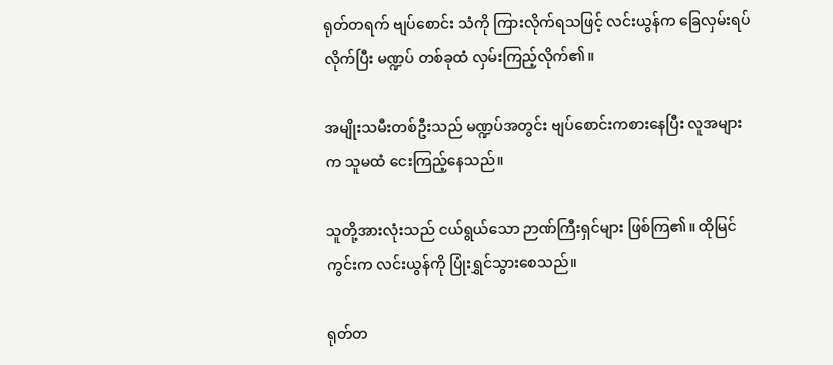ရုတ်တရက် ဗျပ်စောင်း သံကို ကြားလိုက်ရသဖြင့် လင်းယွန်က ခြေလှမ်းရပ် လိုက်ပြီး မဏ္ဍပ် တစ်ခုထံ လှမ်းကြည့်လိုက်၏။

အမျိုးသမီးတစ်ဦးသည် မဏ္ဍပ်အတွင်း ဗျပ်စောင်းကစားနေပြီး လူအများက သူမထံ ငေးကြည့်နေသည်။

သူတို့အားလုံးသည် ငယ်ရွယ်သော ဉာဏ်ကြီးရှင်များ ဖြစ်ကြ၏။ ထိုမြင်ကွင်းက လင်းယွန်ကို ပြုံးရွှင်သွားစေသည်။

ရုတ်တ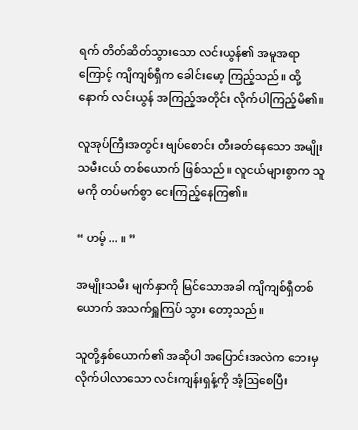ရက် တိတ်ဆိတ်သွားသော လင်းယွန်၏ အမူအရာကြောင့် ကျိကျစ်ရှီက ခေါင်းမော့ ကြည့်သည်။ ထို့နောက် လင်းယွန် အကြည့်အတိုင်း လိုက်ပါကြည့်မိ၏။

လူအုပ်ကြီးအတွင်း ဗျပ်စောင်း တီးခတ်နေသော အမျိုးသမီးငယ် တစ်ယောက် ဖြစ်သည်။ လူငယ်များစွာက သူမကို တပ်မက်စွာ ငေးကြည့်နေကြ၏။

“ ဟမ့် ... ။ ”

အမျိုးသမီး မျက်နှာကို မြင်သောအခါ ကျိကျစ်ရှီတစ်ယောက် အသက်ရှူကြပ် သွား တော့သည်။

သူတို့နှစ်ယောက်၏ အဆိုပါ အပြောင်းအလဲက ဘေးမှ လိုက်ပါလာသော လင်းကျန်းရှန့်ကို အံ့ဩစေပြီး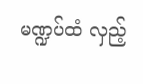မဏ္ဍပ်ထံ လှည့်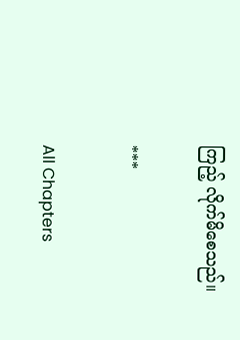ကြည့် လိုက်မိစေသည်။

***

All Chapters